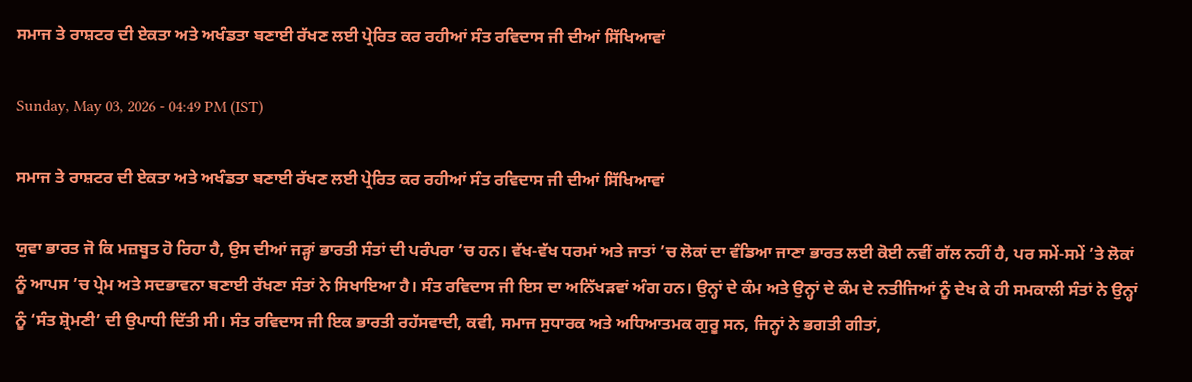ਸਮਾਜ ਤੇ ਰਾਸ਼ਟਰ ਦੀ ਏਕਤਾ ਅਤੇ ਅਖੰਡਤਾ ਬਣਾਈ ਰੱਖਣ ਲਈ ਪ੍ਰੇਰਿਤ ਕਰ ਰਹੀਆਂ ਸੰਤ ਰਵਿਦਾਸ ਜੀ ਦੀਆਂ ਸਿੱਖਿਆਵਾਂ

Sunday, May 03, 2026 - 04:49 PM (IST)

ਸਮਾਜ ਤੇ ਰਾਸ਼ਟਰ ਦੀ ਏਕਤਾ ਅਤੇ ਅਖੰਡਤਾ ਬਣਾਈ ਰੱਖਣ ਲਈ ਪ੍ਰੇਰਿਤ ਕਰ ਰਹੀਆਂ ਸੰਤ ਰਵਿਦਾਸ ਜੀ ਦੀਆਂ ਸਿੱਖਿਆਵਾਂ

ਯੁਵਾ ਭਾਰਤ ਜੋ ਕਿ ਮਜ਼ਬੂਤ ਹੋ ਰਿਹਾ ਹੈ, ਉਸ ਦੀਆਂ ਜੜ੍ਹਾਂ ਭਾਰਤੀ ਸੰਤਾਂ ਦੀ ਪਰੰਪਰਾ ’ਚ ਹਨ। ਵੱਖ-ਵੱਖ ਧਰਮਾਂ ਅਤੇ ਜਾਤਾਂ ’ਚ ਲੋਕਾਂ ਦਾ ਵੰਡਿਆ ਜਾਣਾ ਭਾਰਤ ਲਈ ਕੋਈ ਨਵੀਂ ਗੱਲ ਨਹੀਂ ਹੈ, ਪਰ ਸਮੇਂ-ਸਮੇਂ ’ਤੇ ਲੋਕਾਂ ਨੂੰ ਆਪਸ ’ਚ ਪ੍ਰੇਮ ਅਤੇ ਸਦਭਾਵਨਾ ਬਣਾਈ ਰੱਖਣਾ ਸੰਤਾਂ ਨੇ ਸਿਖਾਇਆ ਹੈ। ਸੰਤ ਰਵਿਦਾਸ ਜੀ ਇਸ ਦਾ ਅਨਿੱਖੜਵਾਂ ਅੰਗ ਹਨ। ਉਨ੍ਹਾਂ ਦੇ ਕੰਮ ਅਤੇ ਉਨ੍ਹਾਂ ਦੇ ਕੰਮ ਦੇ ਨਤੀਜਿਆਂ ਨੂੰ ਦੇਖ ਕੇ ਹੀ ਸਮਕਾਲੀ ਸੰਤਾਂ ਨੇ ਉਨ੍ਹਾਂ ਨੂੰ ‘ਸੰਤ ਸ਼੍ਰੋਮਣੀ’ ਦੀ ਉਪਾਧੀ ਦਿੱਤੀ ਸੀ। ਸੰਤ ਰਵਿਦਾਸ ਜੀ ਇਕ ਭਾਰਤੀ ਰਹੱਸਵਾਦੀ, ਕਵੀ, ਸਮਾਜ ਸੁਧਾਰਕ ਅਤੇ ਅਧਿਆਤਮਕ ਗੁਰੂ ਸਨ, ਜਿਨ੍ਹਾਂ ਨੇ ਭਗਤੀ ਗੀਤਾਂ,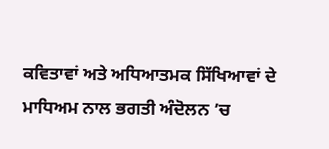ਕਵਿਤਾਵਾਂ ਅਤੇ ਅਧਿਆਤਮਕ ਸਿੱਖਿਆਵਾਂ ਦੇ ਮਾਧਿਅਮ ਨਾਲ ਭਗਤੀ ਅੰਦੋਲਨ ’ਚ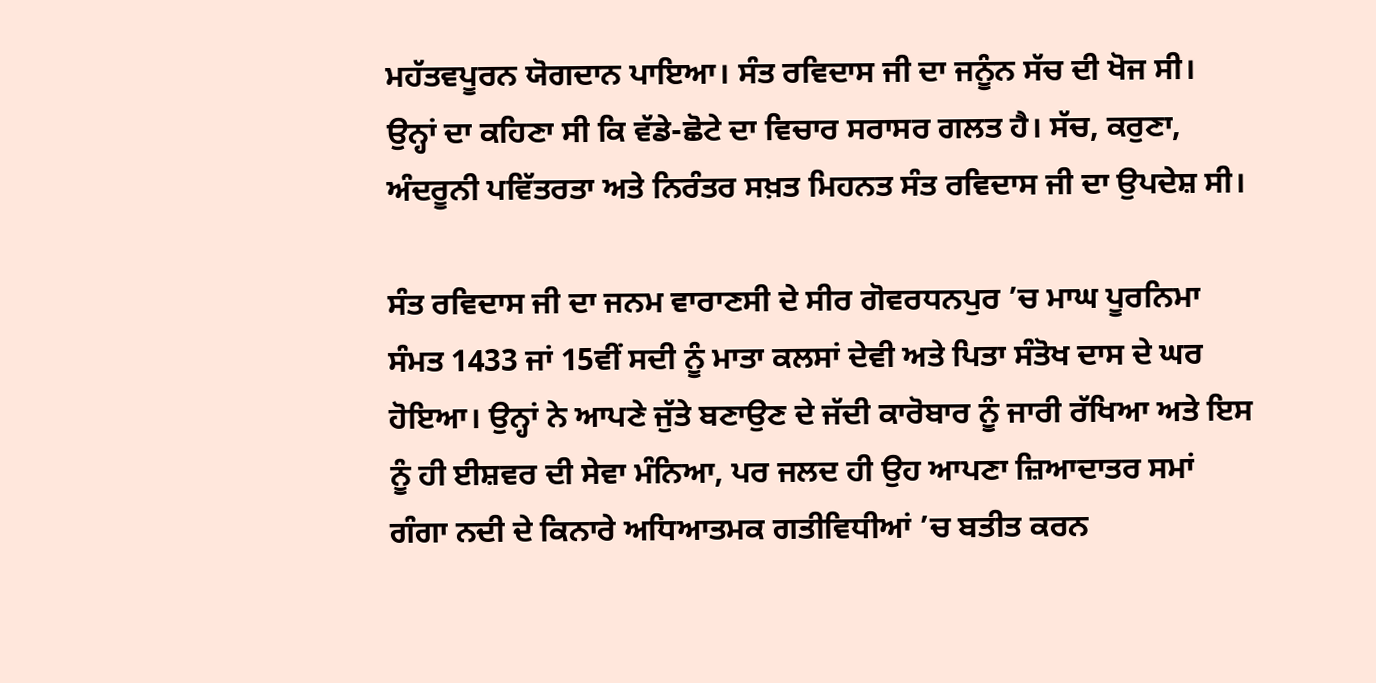ਮਹੱਤਵਪੂਰਨ ਯੋਗਦਾਨ ਪਾਇਆ। ਸੰਤ ਰਵਿਦਾਸ ਜੀ ਦਾ ਜਨੂੰਨ ਸੱਚ ਦੀ ਖੋਜ ਸੀ। ਉਨ੍ਹਾਂ ਦਾ ਕਹਿਣਾ ਸੀ ਕਿ ਵੱਡੇ-ਛੋਟੇ ਦਾ ਵਿਚਾਰ ਸਰਾਸਰ ਗਲਤ ਹੈ। ਸੱਚ, ਕਰੁਣਾ, ਅੰਦਰੂਨੀ ਪਵਿੱਤਰਤਾ ਅਤੇ ਨਿਰੰਤਰ ਸਖ਼ਤ ਮਿਹਨਤ ਸੰਤ ਰਵਿਦਾਸ ਜੀ ਦਾ ਉਪਦੇਸ਼ ਸੀ।

ਸੰਤ ਰਵਿਦਾਸ ਜੀ ਦਾ ਜਨਮ ਵਾਰਾਣਸੀ ਦੇ ਸੀਰ ਗੋਵਰਧਨਪੁਰ ’ਚ ਮਾਘ ਪੂਰਨਿਮਾ ਸੰਮਤ 1433 ਜਾਂ 15ਵੀਂ ਸਦੀ ਨੂੰ ਮਾਤਾ ਕਲਸਾਂ ਦੇਵੀ ਅਤੇ ਪਿਤਾ ਸੰਤੋਖ ਦਾਸ ਦੇ ਘਰ ਹੋਇਆ। ਉਨ੍ਹਾਂ ਨੇ ਆਪਣੇ ਜੁੱਤੇ ਬਣਾਉਣ ਦੇ ਜੱਦੀ ਕਾਰੋਬਾਰ ਨੂੰ ਜਾਰੀ ਰੱਖਿਆ ਅਤੇ ਇਸ ਨੂੰ ਹੀ ਈਸ਼ਵਰ ਦੀ ਸੇਵਾ ਮੰਨਿਆ, ਪਰ ਜਲਦ ਹੀ ਉਹ ਆਪਣਾ ਜ਼ਿਆਦਾਤਰ ਸਮਾਂ ਗੰਗਾ ਨਦੀ ਦੇ ਕਿਨਾਰੇ ਅਧਿਆਤਮਕ ਗਤੀਵਿਧੀਆਂ ’ਚ ਬਤੀਤ ਕਰਨ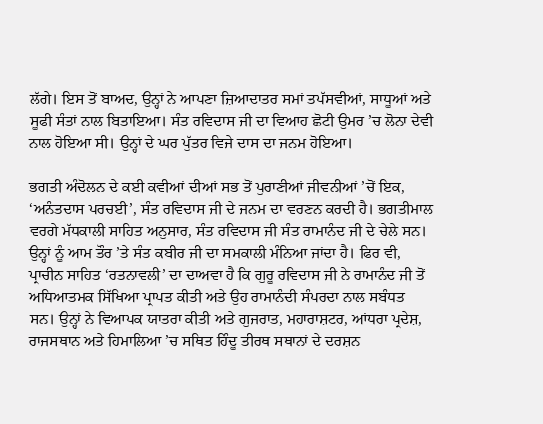ਲੱਗੇ। ਇਸ ਤੋਂ ਬਾਅਦ, ਉਨ੍ਹਾਂ ਨੇ ਆਪਣਾ ਜ਼ਿਆਦਾਤਰ ਸਮਾਂ ਤਪੱਸਵੀਆਂ, ਸਾਧੂਆਂ ਅਤੇ ਸੂਫੀ ਸੰਤਾਂ ਨਾਲ ਬਿਤਾਇਆ। ਸੰਤ ਰਵਿਦਾਸ ਜੀ ਦਾ ਵਿਆਹ ਛੋਟੀ ਉਮਰ ’ਚ ਲੋਨਾ ਦੇਵੀ ਨਾਲ ਹੋਇਆ ਸੀ। ਉਨ੍ਹਾਂ ਦੇ ਘਰ ਪੁੱਤਰ ਵਿਜੇ ਦਾਸ ਦਾ ਜਨਮ ਹੋਇਆ।

ਭਗਤੀ ਅੰਦੋਲਨ ਦੇ ਕਈ ਕਵੀਆਂ ਦੀਆਂ ਸਭ ਤੋਂ ਪੁਰਾਣੀਆਂ ਜੀਵਨੀਆਂ ’ਚੋਂ ਇਕ, ‘ਅਨੰਤਦਾਸ ਪਰਚਈ’, ਸੰਤ ਰਵਿਦਾਸ ਜੀ ਦੇ ਜਨਮ ਦਾ ਵਰਣਨ ਕਰਦੀ ਹੈ। ਭਗਤੀਮਾਲ ਵਰਗੇ ਮੱਧਕਾਲੀ ਸਾਹਿਤ ਅਨੁਸਾਰ, ਸੰਤ ਰਵਿਦਾਸ ਜੀ ਸੰਤ ਰਾਮਾਨੰਦ ਜੀ ਦੇ ਚੇਲੇ ਸਨ। ਉਨ੍ਹਾਂ ਨੂੰ ਆਮ ਤੌਰ ’ਤੇ ਸੰਤ ਕਬੀਰ ਜੀ ਦਾ ਸਮਕਾਲੀ ਮੰਨਿਆ ਜਾਂਦਾ ਹੈ। ਫਿਰ ਵੀ, ਪ੍ਰਾਚੀਨ ਸਾਹਿਤ ‘ਰਤਨਾਵਲੀ’ ਦਾ ਦਾਅਵਾ ਹੈ ਕਿ ਗੁਰੂ ਰਵਿਦਾਸ ਜੀ ਨੇ ਰਾਮਾਨੰਦ ਜੀ ਤੋਂ ਅਧਿਆਤਮਕ ਸਿੱਖਿਆ ਪ੍ਰਾਪਤ ਕੀਤੀ ਅਤੇ ਉਹ ਰਾਮਾਨੰਦੀ ਸੰਪਰਦਾ ਨਾਲ ਸਬੰਧਤ ਸਨ। ਉਨ੍ਹਾਂ ਨੇ ਵਿਆਪਕ ਯਾਤਰਾ ਕੀਤੀ ਅਤੇ ਗੁਜਰਾਤ, ਮਹਾਰਾਸ਼ਟਰ, ਆਂਧਰਾ ਪ੍ਰਦੇਸ਼, ਰਾਜਸਥਾਨ ਅਤੇ ਹਿਮਾਲਿਆ ’ਚ ਸਥਿਤ ਹਿੰਦੂ ਤੀਰਥ ਸਥਾਨਾਂ ਦੇ ਦਰਸ਼ਨ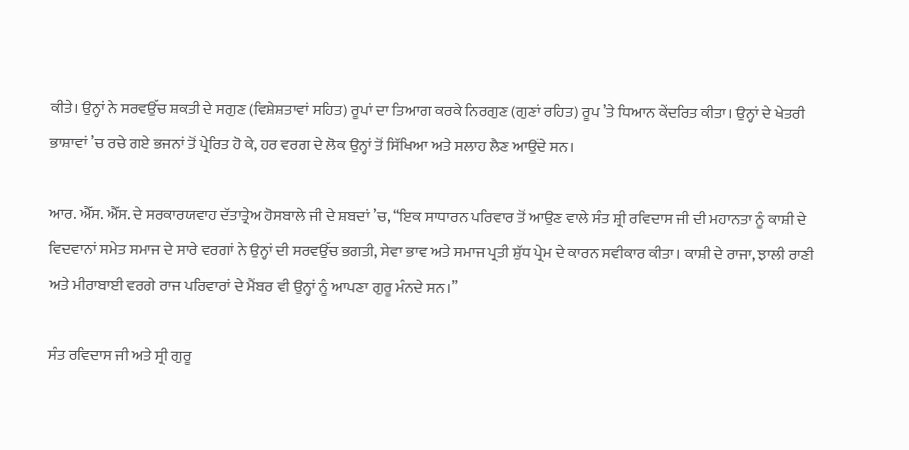ਕੀਤੇ। ਉਨ੍ਹਾਂ ਨੇ ਸਰਵਉੱਚ ਸ਼ਕਤੀ ਦੇ ਸਗੁਣ (ਵਿਸ਼ੇਸ਼ਤਾਵਾਂ ਸਹਿਤ) ਰੂਪਾਂ ਦਾ ਤਿਆਗ ਕਰਕੇ ਨਿਰਗੁਣ (ਗੁਣਾਂ ਰਹਿਤ) ਰੂਪ ’ਤੇ ਧਿਆਨ ਕੇਂਦਰਿਤ ਕੀਤਾ। ਉਨ੍ਹਾਂ ਦੇ ਖੇਤਰੀ ਭਾਸ਼ਾਵਾਂ ’ਚ ਰਚੇ ਗਏ ਭਜਨਾਂ ਤੋਂ ਪ੍ਰੇਰਿਤ ਹੋ ਕੇ, ਹਰ ਵਰਗ ਦੇ ਲੋਕ ਉਨ੍ਹਾਂ ਤੋਂ ਸਿੱਖਿਆ ਅਤੇ ਸਲਾਹ ਲੈਣ ਆਉਂਦੇ ਸਨ।

ਆਰ. ਐੱਸ. ਐੱਸ. ਦੇ ਸਰਕਾਰਯਵਾਹ ਦੱਤਾਤ੍ਰੇਅ ਹੋਸਬਾਲੇ ਜੀ ਦੇ ਸ਼ਬਦਾਂ ’ਚ, ‘‘ਇਕ ਸਾਧਾਰਨ ਪਰਿਵਾਰ ਤੋਂ ਆਉਣ ਵਾਲੇ ਸੰਤ ਸ਼੍ਰੀ ਰਵਿਦਾਸ ਜੀ ਦੀ ਮਹਾਨਤਾ ਨੂੰ ਕਾਸ਼ੀ ਦੇ ਵਿਦਵਾਨਾਂ ਸਮੇਤ ਸਮਾਜ ਦੇ ਸਾਰੇ ਵਰਗਾਂ ਨੇ ਉਨ੍ਹਾਂ ਦੀ ਸਰਵਉੱਚ ਭਗਤੀ, ਸੇਵਾ ਭਾਵ ਅਤੇ ਸਮਾਜ ਪ੍ਰਤੀ ਸ਼ੁੱਧ ਪ੍ਰੇਮ ਦੇ ਕਾਰਨ ਸਵੀਕਾਰ ਕੀਤਾ। ਕਾਸ਼ੀ ਦੇ ਰਾਜਾ, ਝਾਲੀ ਰਾਣੀ ਅਤੇ ਮੀਰਾਬਾਈ ਵਰਗੇ ਰਾਜ ਪਰਿਵਾਰਾਂ ਦੇ ਮੈਂਬਰ ਵੀ ਉਨ੍ਹਾਂ ਨੂੰ ਆਪਣਾ ਗੁਰੂ ਮੰਨਦੇ ਸਨ।’’

ਸੰਤ ਰਵਿਦਾਸ ਜੀ ਅਤੇ ਸ੍ਰੀ ਗੁਰੂ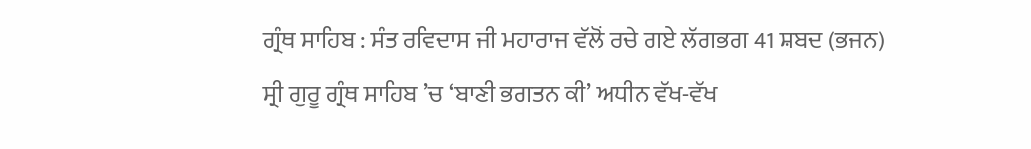ਗ੍ਰੰਥ ਸਾਹਿਬ : ਸੰਤ ਰਵਿਦਾਸ ਜੀ ਮਹਾਰਾਜ ਵੱਲੋਂ ਰਚੇ ਗਏ ਲੱਗਭਗ 41 ਸ਼ਬਦ (ਭਜਨ) ਸ੍ਰੀ ਗੁਰੂ ਗ੍ਰੰਥ ਸਾਹਿਬ ’ਚ ‘ਬਾਣੀ ਭਗਤਨ ਕੀ’ ਅਧੀਨ ਵੱਖ-ਵੱਖ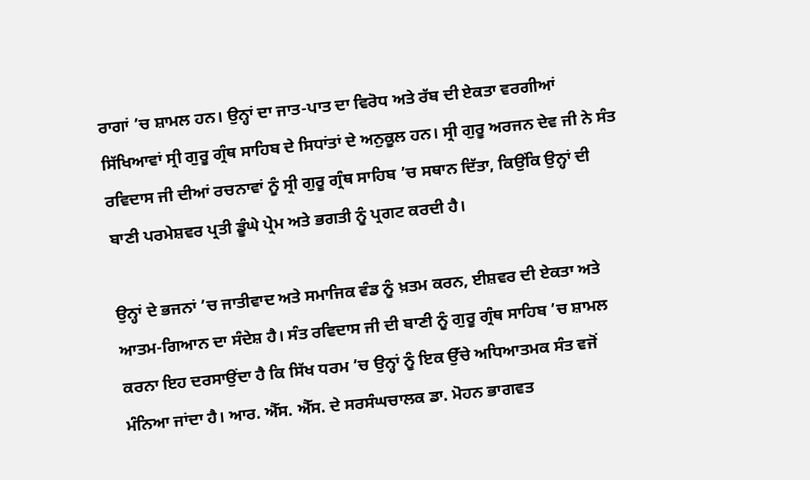ਰਾਗਾਂ ’ਚ ਸ਼ਾਮਲ ਹਨ। ਉਨ੍ਹਾਂ ਦਾ ਜਾਤ-ਪਾਤ ਦਾ ਵਿਰੋਧ ਅਤੇ ਰੱਬ ਦੀ ਏਕਤਾ ਵਰਗੀਆਂ ਸਿੱਖਿਆਵਾਂ ਸ੍ਰੀ ਗੁਰੂ ਗ੍ਰੰਥ ਸਾਹਿਬ ਦੇ ਸਿਧਾਂਤਾਂ ਦੇ ਅਨੁਕੂਲ ਹਨ। ਸ੍ਰੀ ਗੁਰੂ ਅਰਜਨ ਦੇਵ ਜੀ ਨੇ ਸੰਤ ਰਵਿਦਾਸ ਜੀ ਦੀਆਂ ਰਚਨਾਵਾਂ ਨੂੰ ਸ੍ਰੀ ਗੁਰੂ ਗ੍ਰੰਥ ਸਾਹਿਬ ’ਚ ਸਥਾਨ ਦਿੱਤਾ, ਕਿਉਂਕਿ ਉਨ੍ਹਾਂ ਦੀ ਬਾਣੀ ਪਰਮੇਸ਼ਵਰ ਪ੍ਰਤੀ ਡੂੰਘੇ ਪ੍ਰੇਮ ਅਤੇ ਭਗਤੀ ਨੂੰ ਪ੍ਰਗਟ ਕਰਦੀ ਹੈ।

ਉਨ੍ਹਾਂ ਦੇ ਭਜਨਾਂ ’ਚ ਜਾਤੀਵਾਦ ਅਤੇ ਸਮਾਜਿਕ ਵੰਡ ਨੂੰ ਖ਼ਤਮ ਕਰਨ, ਈਸ਼ਵਰ ਦੀ ਏਕਤਾ ਅਤੇ ਆਤਮ-ਗਿਆਨ ਦਾ ਸੰਦੇਸ਼ ਹੈ। ਸੰਤ ਰਵਿਦਾਸ ਜੀ ਦੀ ਬਾਣੀ ਨੂੰ ਗੁਰੂ ਗ੍ਰੰਥ ਸਾਹਿਬ ’ਚ ਸ਼ਾਮਲ ਕਰਨਾ ਇਹ ਦਰਸਾਉਂਦਾ ਹੈ ਕਿ ਸਿੱਖ ਧਰਮ ’ਚ ਉਨ੍ਹਾਂ ਨੂੰ ਇਕ ਉੱਚੇ ਅਧਿਆਤਮਕ ਸੰਤ ਵਜੋਂ ਮੰਨਿਆ ਜਾਂਦਾ ਹੈ। ਆਰ. ਐੱਸ. ਐੱਸ. ਦੇ ਸਰਸੰਘਚਾਲਕ ਡਾ. ਮੋਹਨ ਭਾਗਵਤ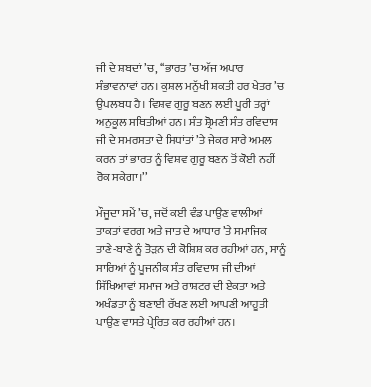ਜੀ ਦੇ ਸ਼ਬਦਾਂ ’ਚ, ‘‘ਭਾਰਤ ’ਚ ਅੱਜ ਅਪਾਰ ਸੰਭਾਵਨਾਵਾਂ ਹਨ। ਕੁਸ਼ਲ ਮਨੁੱਖੀ ਸ਼ਕਤੀ ਹਰ ਖੇਤਰ ’ਚ ਉਪਲਬਧ ਹੈ। ਵਿਸ਼ਵ ਗੁਰੂ ਬਣਨ ਲਈ ਪੂਰੀ ਤਰ੍ਹਾਂ ਅਨੁਕੂਲ ਸਥਿਤੀਆਂ ਹਨ। ਸੰਤ ਸ਼੍ਰੋਮਣੀ ਸੰਤ ਰਵਿਦਾਸ ਜੀ ਦੇ ਸਮਰਸਤਾ ਦੇ ਸਿਧਾਂਤਾਂ ’ਤੇ ਜੇਕਰ ਸਾਰੇ ਅਮਲ ਕਰਨ ਤਾਂ ਭਾਰਤ ਨੂੰ ਵਿਸ਼ਵ ਗੁਰੂ ਬਣਨ ਤੋਂ ਕੋਈ ਨਹੀਂ ਰੋਕ ਸਕੇਗਾ।’’

ਮੌਜੂਦਾ ਸਮੇਂ ’ਚ, ਜਦੋਂ ਕਈ ਵੰਡ ਪਾਉਣ ਵਾਲੀਆਂ ਤਾਕਤਾਂ ਵਰਗ ਅਤੇ ਜਾਤ ਦੇ ਆਧਾਰ ’ਤੇ ਸਮਾਜਿਕ ਤਾਣੇ-ਬਾਣੇ ਨੂੰ ਤੋੜਨ ਦੀ ਕੋਸ਼ਿਸ਼ ਕਰ ਰਹੀਆਂ ਹਨ, ਸਾਨੂੰ ਸਾਰਿਆਂ ਨੂੰ ਪੂਜਨੀਕ ਸੰਤ ਰਵਿਦਾਸ ਜੀ ਦੀਆਂ ਸਿੱਖਿਆਵਾਂ ਸਮਾਜ ਅਤੇ ਰਾਸ਼ਟਰ ਦੀ ਏਕਤਾ ਅਤੇ ਅਖੰਡਤਾ ਨੂੰ ਬਣਾਈ ਰੱਖਣ ਲਈ ਆਪਣੀ ਆਹੂਤੀ ਪਾਉਣ ਵਾਸਤੇ ਪ੍ਰੇਰਿਤ ਕਰ ਰਹੀਆਂ ਹਨ।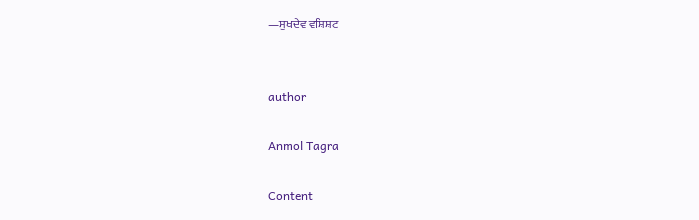—ਸੁਖਦੇਵ ਵਸ਼ਿਸ਼ਟ


author

Anmol Tagra

Content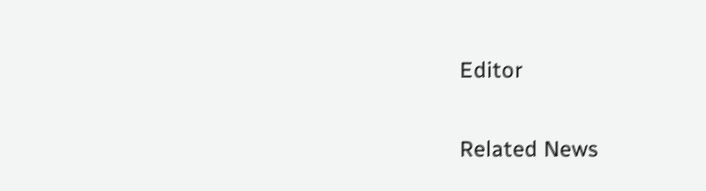Editor

Related News